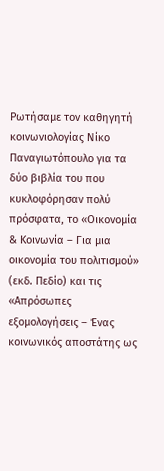Ρωτήσαμε τον καθηγητή κοινωνιολογίας Νίκο Παναγιωτόπουλο για τα δύο βιβλία του που κυκλοφόρησαν πολύ πρόσφατα, το «Οικονομία & Κοινωνία – Για μια οικονομία του πολιτισμού» (εκδ. Πεδίο) και τις «Απρόσωπες εξομολογήσεις – Ένας κοινωνικός αποστάτης ως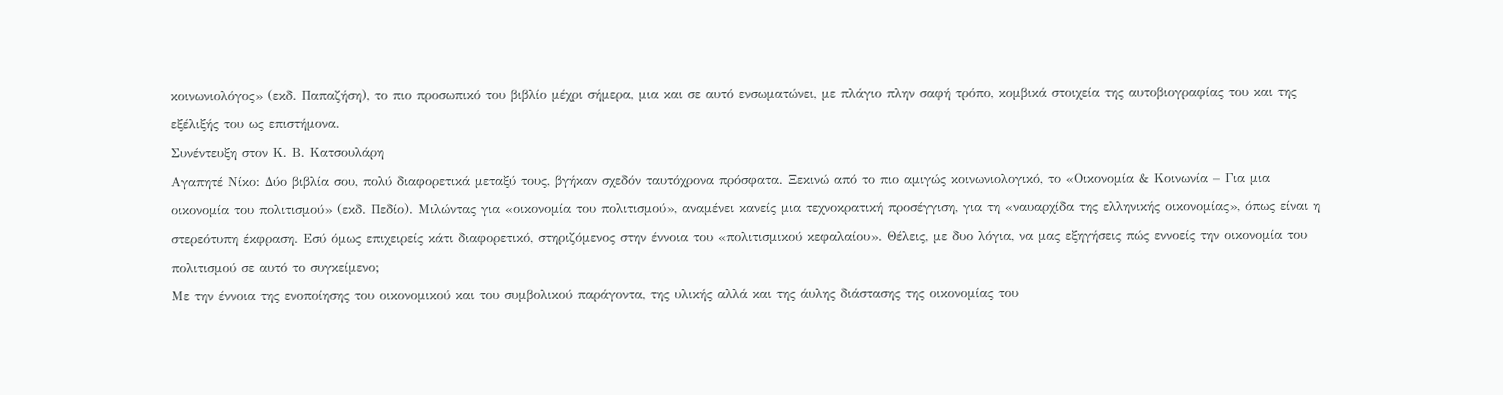κοινωνιολόγος» (εκδ. Παπαζήση), το πιο προσωπικό του βιβλίο μέχρι σήμερα, μια και σε αυτό ενσωματώνει, με πλάγιο πλην σαφή τρόπο, κομβικά στοιχεία της αυτοβιογραφίας του και της εξέλιξής του ως επιστήμονα.
Συνέντευξη στον Κ. Β. Κατσουλάρη
Αγαπητέ Νίκο: Δύο βιβλία σου, πολύ διαφορετικά μεταξύ τους, βγήκαν σχεδόν ταυτόχρονα πρόσφατα. Ξεκινώ από το πιο αμιγώς κοινωνιολογικό, το «Οικονομία & Κοινωνία – Για μια οικονομία του πολιτισμού» (εκδ. Πεδίο). Μιλώντας για «οικονομία του πολιτισμού», αναμένει κανείς μια τεχνοκρατική προσέγγιση, για τη «ναυαρχίδα της ελληνικής οικονομίας», όπως είναι η στερεότυπη έκφραση. Εσύ όμως επιχειρείς κάτι διαφορετικό, στηριζόμενος στην έννοια του «πολιτισμικού κεφαλαίου». Θέλεις, με δυο λόγια, να μας εξηγήσεις πώς εννοείς την οικονομία του πολιτισμού σε αυτό το συγκείμενο;
Με την έννοια της ενοποίησης του οικονομικού και του συμβολικού παράγοντα, της υλικής αλλά και της άυλης διάστασης της οικονομίας του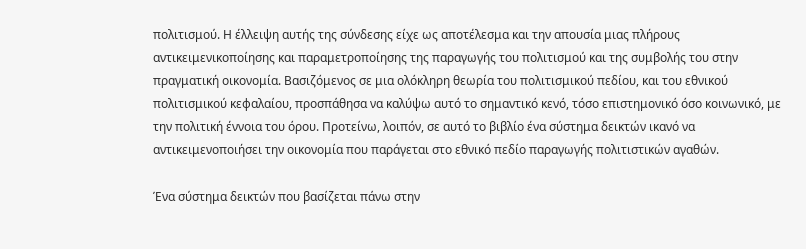πολιτισμού. Η έλλειψη αυτής της σύνδεσης είχε ως αποτέλεσμα και την απουσία μιας πλήρους αντικειμενικοποίησης και παραμετροποίησης της παραγωγής του πολιτισμού και της συμβολής του στην πραγματική οικονομία. Βασιζόμενος σε μια ολόκληρη θεωρία του πολιτισμικού πεδίου, και του εθνικού πολιτισμικού κεφαλαίου, προσπάθησα να καλύψω αυτό το σημαντικό κενό, τόσο επιστημονικό όσο κοινωνικό, με την πολιτική έννοια του όρου. Προτείνω, λοιπόν, σε αυτό το βιβλίο ένα σύστημα δεικτών ικανό να αντικειμενοποιήσει την οικονομία που παράγεται στο εθνικό πεδίο παραγωγής πολιτιστικών αγαθών.

Ένα σύστημα δεικτών που βασίζεται πάνω στην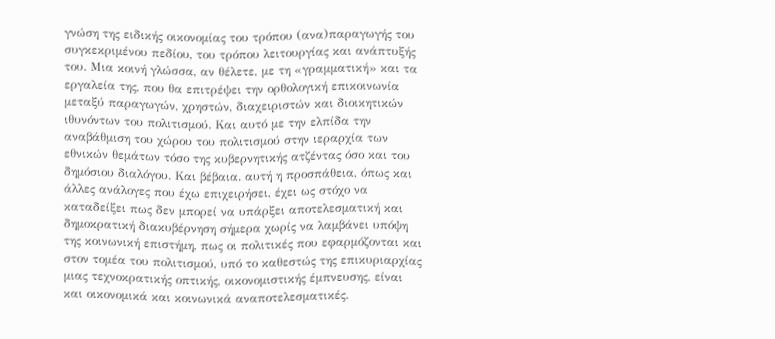γνώση της ειδικής οικονομίας του τρόπου (ανα)παραγωγής του συγκεκριμένου πεδίου, του τρόπου λειτουργίας και ανάπτυξής του. Μια κοινή γλώσσα, αν θέλετε, με τη «γραμματική» και τα εργαλεία της, που θα επιτρέψει την ορθολογική επικοινωνία μεταξύ παραγωγών, χρηστών, διαχειριστών και διοικητικών ιθυνόντων του πολιτισμού. Και αυτό με την ελπίδα την αναβάθμιση του χώρου του πολιτισμού στην ιεραρχία των εθνικών θεμάτων τόσο της κυβερνητικής ατζέντας όσο και του δημόσιου διαλόγου. Και βέβαια. αυτή η προσπάθεια, όπως και άλλες ανάλογες που έχω επιχειρήσει, έχει ως στόχο να καταδείξει πως δεν μπορεί να υπάρξει αποτελεσματική και δημοκρατική διακυβέρνηση σήμερα χωρίς να λαμβάνει υπόψη της κοινωνική επιστήμη, πως οι πολιτικές που εφαρμόζονται και στον τομέα του πολιτισμού, υπό το καθεστώς της επικυριαρχίας μιας τεχνοκρατικής οπτικής, οικονομιστικής έμπνευσης, είναι και οικονομικά και κοινωνικά αναποτελεσματικές.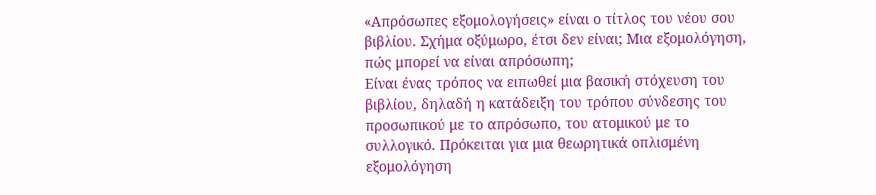«Απρόσωπες εξομολογήσεις» είναι ο τίτλος του νέου σου βιβλίου. Σχήμα οξύμωρο, έτσι δεν είναι; Μια εξομολόγηση, πώς μπορεί να είναι απρόσωπη;
Είναι ένας τρόπος να ειπωθεί μια βασική στόχευση του βιβλίου, δηλαδή η κατάδειξη του τρόπου σύνδεσης του προσωπικού με το απρόσωπο, του ατομικού με το συλλογικό. Πρόκειται για μια θεωρητικά οπλισμένη εξομολόγηση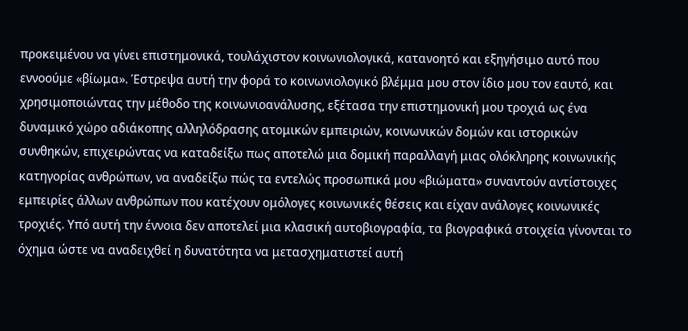προκειμένου να γίνει επιστημονικά, τουλάχιστον κοινωνιολογικά, κατανοητό και εξηγήσιμο αυτό που εννοούμε «βίωμα». Έστρεψα αυτή την φορά το κοινωνιολογικό βλέμμα μου στον ίδιο μου τον εαυτό, και χρησιμοποιώντας την μέθοδο της κοινωνιοανάλυσης, εξέτασα την επιστημονική μου τροχιά ως ένα δυναμικό χώρο αδιάκοπης αλληλόδρασης ατομικών εμπειριών, κοινωνικών δομών και ιστορικών συνθηκών, επιχειρώντας να καταδείξω πως αποτελώ μια δομική παραλλαγή μιας ολόκληρης κοινωνικής κατηγορίας ανθρώπων, να αναδείξω πώς τα εντελώς προσωπικά μου «βιώματα» συναντούν αντίστοιχες εμπειρίες άλλων ανθρώπων που κατέχουν ομόλογες κοινωνικές θέσεις και είχαν ανάλογες κοινωνικές τροχιές. Υπό αυτή την έννοια δεν αποτελεί μια κλασική αυτοβιογραφία, τα βιογραφικά στοιχεία γίνονται το όχημα ώστε να αναδειχθεί η δυνατότητα να μετασχηματιστεί αυτή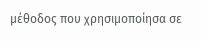μέθοδος που χρησιμοποίησα σε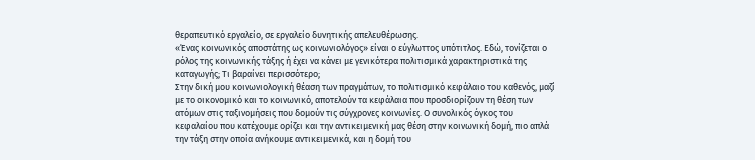θεραπευτικό εργαλείο, σε εργαλείο δυνητικής απελευθέρωσης.
«Ένας κοινωνικός αποστάτης ως κοινωνιολόγος» είναι ο εύγλωττος υπότιτλος. Εδώ, τονίζεται ο ρόλος της κοινωνικής τάξης ή έχει να κάνει με γενικότερα πολιτισμικά χαρακτηριστικά της καταγωγής; Τι βαραίνει περισσότερο;
Στην δική μου κοινωνιολογική θέαση των πραγμάτων, το πολιτισμικό κεφάλαιο του καθενός, μαζί με το οικονομικό και το κοινωνικό, αποτελούν τα κεφάλαια που προσδιορίζουν τη θέση των ατόμων στις ταξινομήσεις που δομούν τις σύγχρονες κοινωνίες. Ο συνολικός όγκος του κεφαλαίου που κατέχουμε ορίζει και την αντικειμενική μας θέση στην κοινωνική δομή, πιο απλά την τάξη στην οποία ανήκουμε αντικειμενικά, και η δομή του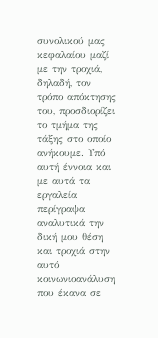συνολικού μας κεφαλαίου μαζί με την τροχιά, δηλαδή, τον τρόπο απόκτησης του, προσδιορίζει το τμήμα της τάξης στο οποίο ανήκουμε. Υπό αυτή έννοια και με αυτά τα εργαλεία περίγραψα αναλυτικά την δική μου θέση και τροχιά στην αυτό κοινωνιοανάλυση που έκανα σε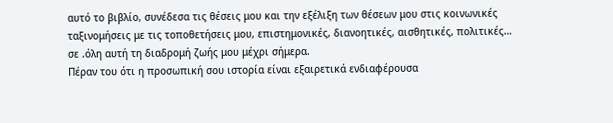αυτό το βιβλίο, συνέδεσα τις θέσεις μου και την εξέλιξη των θέσεων μου στις κοινωνικές ταξινομήσεις με τις τοποθετήσεις μου, επιστημονικές, διανοητικές, αισθητικές, πολιτικές… σε .όλη αυτή τη διαδρομή ζωής μου μέχρι σήμερα.
Πέραν του ότι η προσωπική σου ιστορία είναι εξαιρετικά ενδιαφέρουσα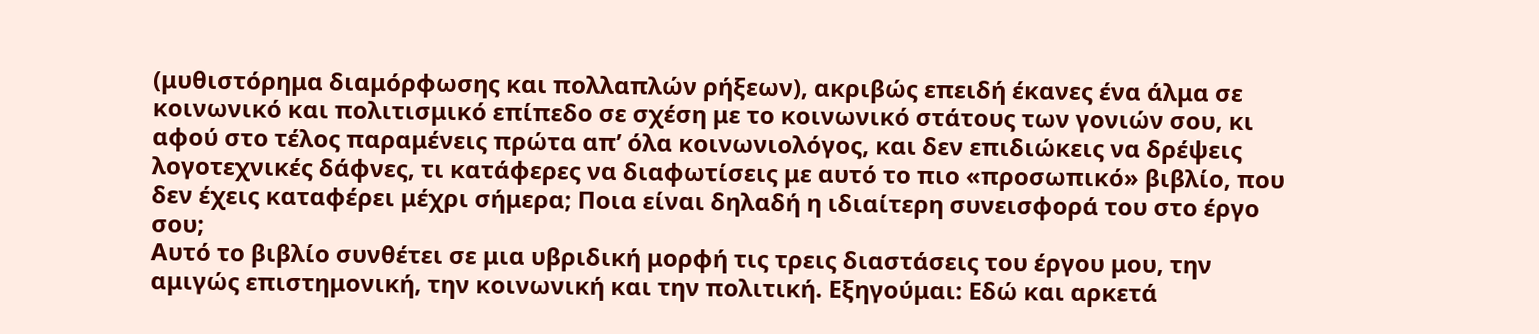(μυθιστόρημα διαμόρφωσης και πολλαπλών ρήξεων), ακριβώς επειδή έκανες ένα άλμα σε κοινωνικό και πολιτισμικό επίπεδο σε σχέση με το κοινωνικό στάτους των γονιών σου, κι αφού στο τέλος παραμένεις πρώτα απ’ όλα κοινωνιολόγος, και δεν επιδιώκεις να δρέψεις λογοτεχνικές δάφνες, τι κατάφερες να διαφωτίσεις με αυτό το πιο «προσωπικό» βιβλίο, που δεν έχεις καταφέρει μέχρι σήμερα; Ποια είναι δηλαδή η ιδιαίτερη συνεισφορά του στο έργο σου;
Αυτό το βιβλίο συνθέτει σε μια υβριδική μορφή τις τρεις διαστάσεις του έργου μου, την αμιγώς επιστημονική, την κοινωνική και την πολιτική. Εξηγούμαι: Εδώ και αρκετά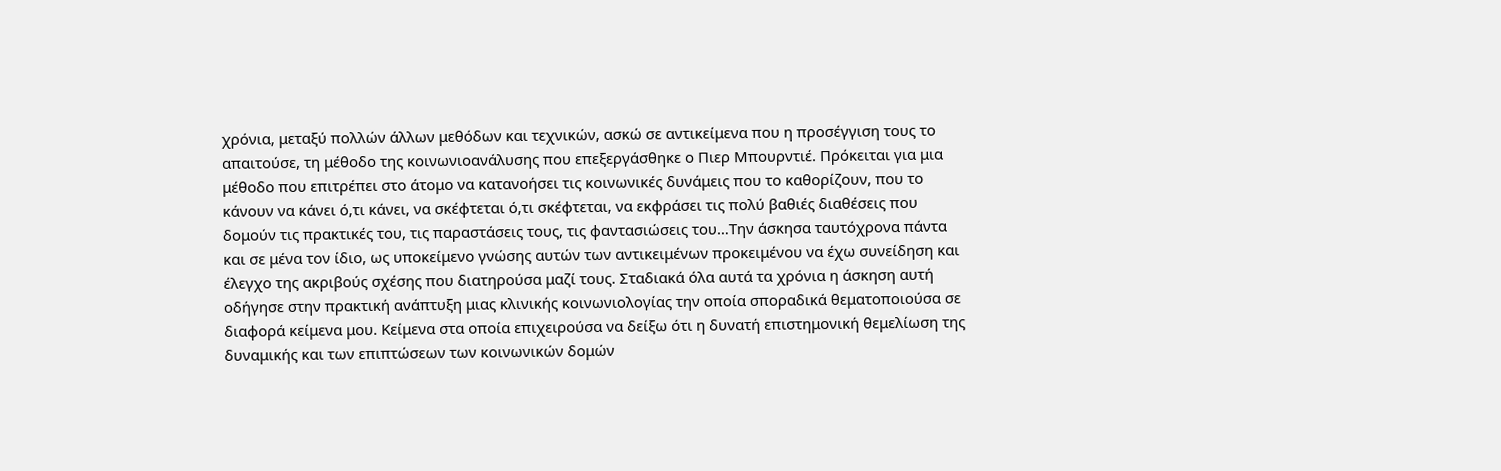χρόνια, μεταξύ πολλών άλλων μεθόδων και τεχνικών, ασκώ σε αντικείμενα που η προσέγγιση τους το απαιτούσε, τη μέθοδο της κοινωνιοανάλυσης που επεξεργάσθηκε ο Πιερ Μπουρντιέ. Πρόκειται για μια μέθοδο που επιτρέπει στο άτομο να κατανοήσει τις κοινωνικές δυνάμεις που το καθορίζουν, που το κάνουν να κάνει ό,τι κάνει, να σκέφτεται ό,τι σκέφτεται, να εκφράσει τις πολύ βαθιές διαθέσεις που δομούν τις πρακτικές του, τις παραστάσεις τους, τις φαντασιώσεις του…Την άσκησα ταυτόχρονα πάντα και σε μένα τον ίδιο, ως υποκείμενο γνώσης αυτών των αντικειμένων προκειμένου να έχω συνείδηση και έλεγχο της ακριβούς σχέσης που διατηρούσα μαζί τους. Σταδιακά όλα αυτά τα χρόνια η άσκηση αυτή οδήγησε στην πρακτική ανάπτυξη μιας κλινικής κοινωνιολογίας την οποία σποραδικά θεματοποιούσα σε διαφορά κείμενα μου. Κείμενα στα οποία επιχειρούσα να δείξω ότι η δυνατή επιστημονική θεμελίωση της δυναμικής και των επιπτώσεων των κοινωνικών δομών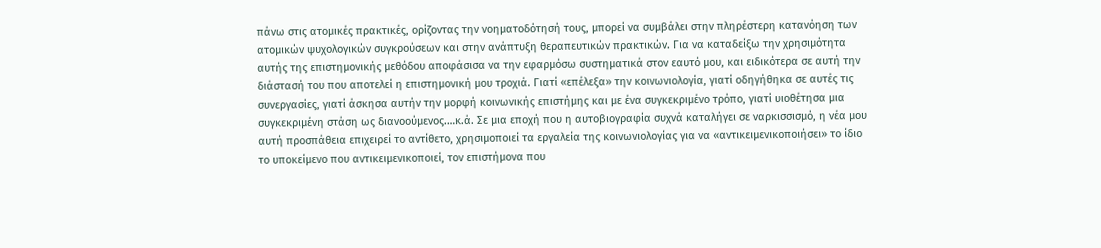πάνω στις ατομικές πρακτικές, ορίζοντας την νοηματοδότησή τους, μπορεί να συμβάλει στην πληρέστερη κατανόηση των ατομικών ψυχολογικών συγκρούσεων και στην ανάπτυξη θεραπευτικών πρακτικών. Για να καταδείξω την χρησιμότητα αυτής της επιστημονικής μεθόδου αποφάσισα να την εφαρμόσω συστηματικά στον εαυτό μου, και ειδικότερα σε αυτή την διάστασή του που αποτελεί η επιστημονική μου τροχιά. Γιατί «επέλεξα» την κοινωνιολογία, γιατί οδηγήθηκα σε αυτές τις συνεργασίες, γιατί άσκησα αυτήν την μορφή κοινωνικής επιστήμης και με ένα συγκεκριμένο τρόπο, γιατί υιοθέτησα μια συγκεκριμένη στάση ως διανοούμενος.…κ.ά. Σε μια εποχή που η αυτοβιογραφία συχνά καταλήγει σε ναρκισσισμό, η νέα μου αυτή προσπάθεια επιχειρεί το αντίθετο, χρησιμοποιεί τα εργαλεία της κοινωνιολογίας για να «αντικειμενικοποιήσει» το ίδιο το υποκείμενο που αντικειμενικοποιεί, τον επιστήμονα που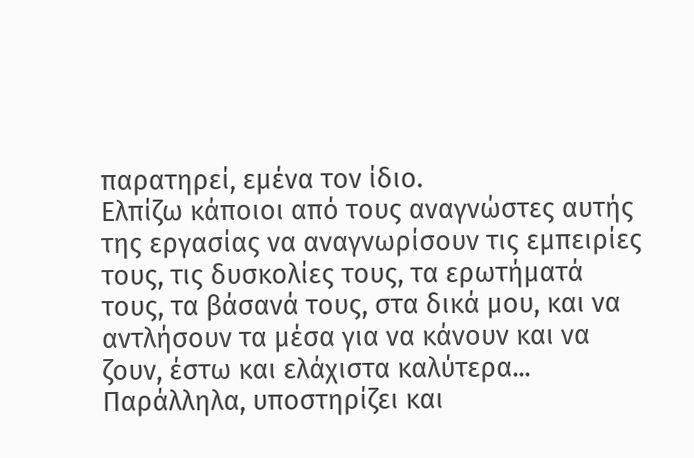παρατηρεί, εμένα τον ίδιο.
Ελπίζω κάποιοι από τους αναγνώστες αυτής της εργασίας να αναγνωρίσουν τις εμπειρίες τους, τις δυσκολίες τους, τα ερωτήματά τους, τα βάσανά τους, στα δικά μου, και να αντλήσουν τα μέσα για να κάνουν και να ζουν, έστω και ελάχιστα καλύτερα...
Παράλληλα, υποστηρίζει και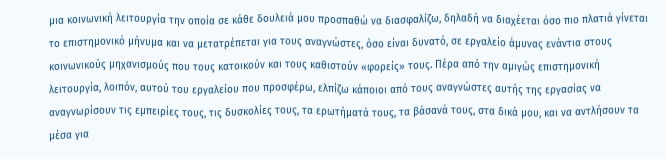μια κοινωνική λειτουργία την οποία σε κάθε δουλειά μου προσπαθώ να διασφαλίζω, δηλαδή να διαχέεται όσο πιο πλατιά γίνεται το επιστημονικό μήνυμα και να μετατρέπεται για τους αναγνώστες, όσο είναι δυνατό, σε εργαλείο άμυνας ενάντια στους κοινωνικούς μηχανισμούς που τους κατοικούν και τους καθιστούν «φορείς» τους. Πέρα από την αμιγώς επιστημονική λειτουργία, λοιπόν, αυτού του εργαλείου που προσφέρω, ελπίζω κάποιοι από τους αναγνώστες αυτής της εργασίας να αναγνωρίσουν τις εμπειρίες τους, τις δυσκολίες τους, τα ερωτήματά τους, τα βάσανά τους, στα δικά μου, και να αντλήσουν τα μέσα για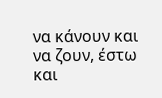να κάνουν και να ζουν, έστω και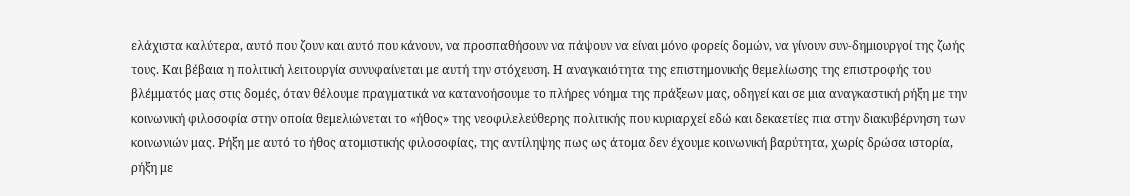ελάχιστα καλύτερα, αυτό που ζουν και αυτό που κάνουν, να προσπαθήσουν να πάψουν να είναι μόνο φορείς δομών, να γίνουν συν-δημιουργοί της ζωής τους. Και βέβαια η πολιτική λειτουργία συνυφαίνεται με αυτή την στόχευση. Η αναγκαιότητα της επιστημονικής θεμελίωσης της επιστροφής του βλέμματός μας στις δομές, όταν θέλουμε πραγματικά να κατανοήσουμε το πλήρες νόημα της πράξεων μας, οδηγεί και σε μια αναγκαστική ρήξη με την κοινωνική φιλοσοφία στην οποία θεμελιώνεται το «ήθος» της νεοφιλελεύθερης πολιτικής που κυριαρχεί εδώ και δεκαετίες πια στην διακυβέρνηση των κοινωνιών μας. Ρήξη με αυτό το ήθος ατομιστικής φιλοσοφίας, της αντίληψης πως ως άτομα δεν έχουμε κοινωνική βαρύτητα, χωρίς δρώσα ιστορία, ρήξη με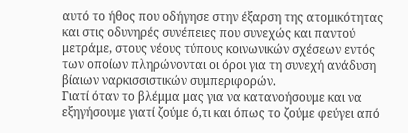αυτό το ήθος που οδήγησε στην έξαρση της ατομικότητας και στις οδυνηρές συνέπειες που συνεχώς και παντού μετράμε, στους νέους τύπους κοινωνικών σχέσεων εντός των οποίων πληρώνονται οι όροι για τη συνεχή ανάδυση βίαιων ναρκισσιστικών συμπεριφορών.
Γιατί όταν το βλέμμα μας για να κατανοήσουμε και να εξηγήσουμε γιατί ζούμε ό,τι και όπως το ζούμε φεύγει από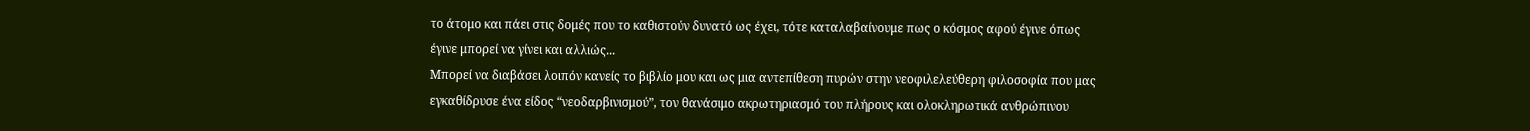το άτομο και πάει στις δομές που το καθιστούν δυνατό ως έχει, τότε καταλαβαίνουμε πως ο κόσμος αφού έγινε όπως έγινε μπορεί να γίνει και αλλιώς...
Μπορεί να διαβάσει λοιπόν κανείς το βιβλίο μου και ως μια αντεπίθεση πυρών στην νεοφιλελεύθερη φιλοσοφία που μας εγκαθίδρυσε ένα είδος “νεοδαρβινισμού”, τον θανάσιμο ακρωτηριασμό του πλήρους και ολοκληρωτικά ανθρώπινου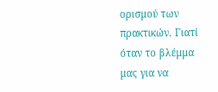ορισμού των πρακτικών. Γιατί όταν το βλέμμα μας για να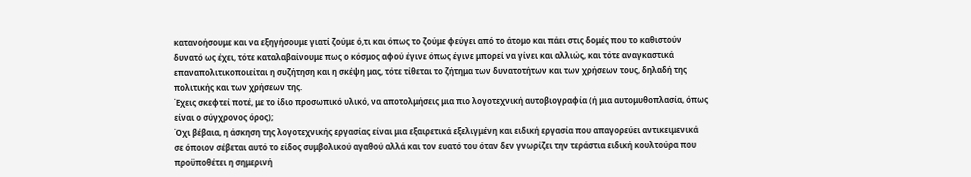κατανοήσουμε και να εξηγήσουμε γιατί ζούμε ό,τι και όπως το ζούμε φεύγει από το άτομο και πάει στις δομές που το καθιστούν δυνατό ως έχει, τότε καταλαβαίνουμε πως ο κόσμος αφού έγινε όπως έγινε μπορεί να γίνει και αλλιώς, και τότε αναγκαστικά επαναπολιτικοποιείται η συζήτηση και η σκέψη μας, τότε τίθεται το ζήτημα των δυνατοτήτων και των χρήσεων τους, δηλαδή της πολιτικής και των χρήσεων της.
Έχεις σκεφτεί ποτέ, με το ίδιο προσωπικό υλικό, να αποτολμήσεις μια πιο λογοτεχνική αυτοβιογραφία (ή μια αυτομυθοπλασία, όπως είναι ο σύγχρονος όρος);
Όχι βέβαια, η άσκηση της λογοτεχνικής εργασίας είναι μια εξαιρετικά εξελιγμένη και ειδική εργασία που απαγορεύει αντικειμενικά σε όποιον σέβεται αυτό το είδος συμβολικού αγαθού αλλά και τον ευατό του όταν δεν γνωρίζει την τεράστια ειδική κουλτούρα που προϋποθέτει η σημερινή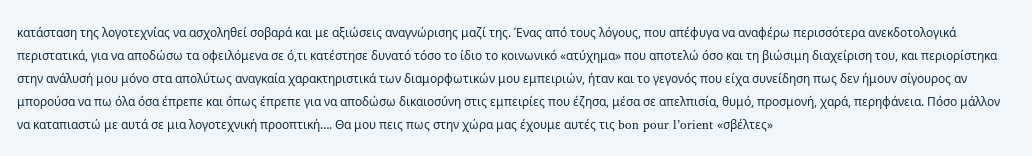κατάσταση της λογοτεχνίας να ασχοληθεί σοβαρά και με αξιώσεις αναγνώρισης μαζί της. Ένας από τους λόγους, που απέφυγα να αναφέρω περισσότερα ανεκδοτολογικά περιστατικά, για να αποδώσω τα οφειλόμενα σε ό,τι κατέστησε δυνατό τόσο το ίδιο το κοινωνικό «ατύχημα» που αποτελώ όσο και τη βιώσιμη διαχείριση του, και περιορίστηκα στην ανάλυσή μου μόνο στα απολύτως αναγκαία χαρακτηριστικά των διαμορφωτικών μου εμπειριών, ήταν και το γεγονός που είχα συνείδηση πως δεν ήμουν σίγουρος αν μπορούσα να πω όλα όσα έπρεπε και όπως έπρεπε για να αποδώσω δικαιοσύνη στις εμπειρίες που έζησα, μέσα σε απελπισία, θυμό, προσμονή, χαρά, περηφάνεια. Πόσο μάλλον να καταπιαστώ με αυτά σε μια λογοτεχνική προοπτική…. Θα μου πεις πως στην χώρα μας έχουμε αυτές τις bon pour l’orient «σβέλτες»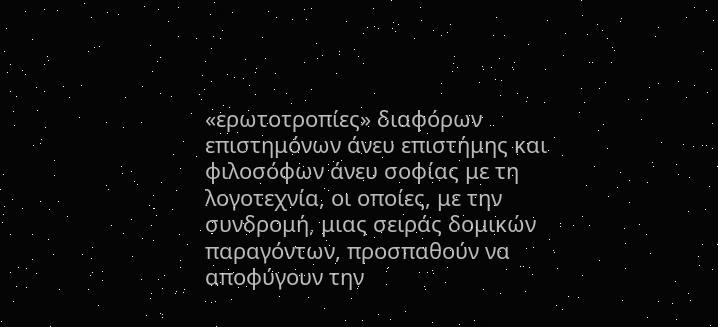«ερωτοτροπίες» διαφόρων επιστημόνων άνευ επιστήμης και φιλοσόφων άνευ σοφίας με τη λογοτεχνία, οι οποίες, με την συνδρομή, μιας σειράς δομικών παραγόντων, προσπαθούν να αποφύγουν την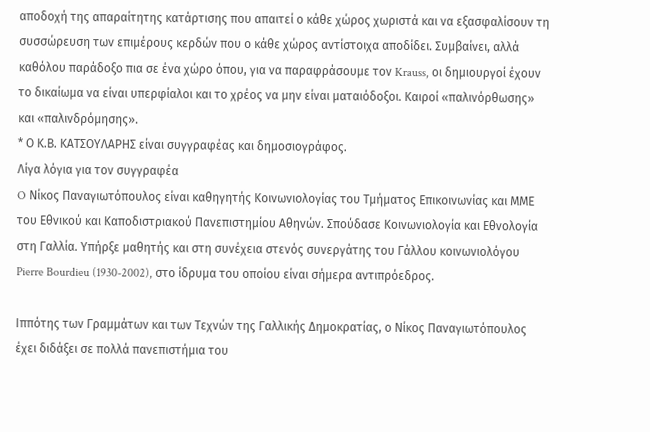αποδοχή της απαραίτητης κατάρτισης που απαιτεί ο κάθε χώρος χωριστά και να εξασφαλίσουν τη συσσώρευση των επιμέρους κερδών που ο κάθε χώρος αντίστοιχα αποδίδει. Συμβαίνει, αλλά καθόλου παράδοξο πια σε ένα χώρο όπου, για να παραφράσουμε τον Krauss, οι δημιουργοί έχουν το δικαίωμα να είναι υπερφίαλοι και το χρέος να μην είναι ματαιόδοξοι. Καιροί «παλινόρθωσης» και «παλινδρόμησης».
* Ο Κ.Β. ΚΑΤΣΟΥΛΑΡΗΣ είναι συγγραφέας και δημοσιογράφος.
Λίγα λόγια για τον συγγραφέα
O Νίκος Παναγιωτόπουλος είναι καθηγητής Κοινωνιολογίας του Τµήµατος Επικοινωνίας και ΜΜΕ του Εθνικού και Καποδιστριακού Πανεπιστηµίου Αθηνών. Σπούδασε Κοινωνιολογία και Εθνολογία στη Γαλλία. Υπήρξε µαθητής και στη συνέχεια στενός συνεργάτης του Γάλλου κοινωνιολόγου Pierre Bourdieu (1930-2002), στο ίδρυµα του οποίου είναι σήµερα αντιπρόεδρος.

Ιππότης των Γραµµάτων και των Τεχνών της Γαλλικής Δηµοκρατίας, ο Νίκος Παναγιωτόπουλος έχει διδάξει σε πολλά πανεπιστήµια του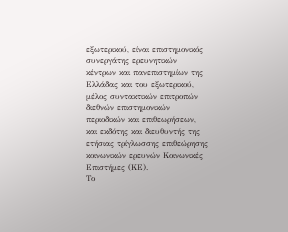εξωτερικού, είναι επιστηµονικός συνεργάτης ερευνητικών κέντρων και πανεπιστηµίων της Ελλάδας και του εξωτερικού, µέλος συντακτικών επιτροπών διεθνών επιστηµονικών περιοδικών και επιθεωρήσεων, και εκδότης και διευθυντής της ετήσιας τρίγλωσσης επιθεώρησης κοινωνικών ερευνών Κοινωνικές Επιστήµες (ΚΕ).
Το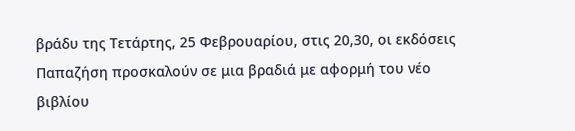βράδυ της Τετάρτης, 25 Φεβρουαρίου, στις 20,30, οι εκδόσεις Παπαζήση προσκαλούν σε μια βραδιά με αφορμή του νέο βιβλίου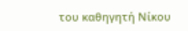του καθηγητή Νίκου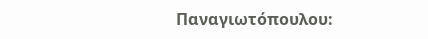Παναγιωτόπουλου: